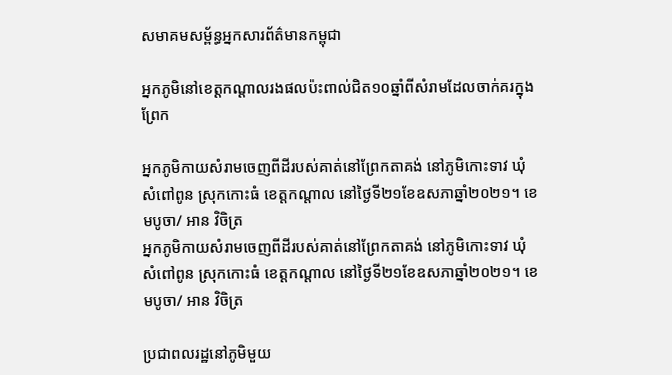សមាគមសម្ព័ន្ធអ្នកសារព័ត៌មានកម្ពុជា

អ្នកភូមិនៅខេត្តកណ្តាលរងផលប៉ះពាល់ជិត១០ឆ្នាំពីសំរាមដែលចាក់គរក្នុងព្រែក

អ្នកភូមិកាយសំរាមចេញពីដីរបស់គាត់នៅព្រែកតាគង់ នៅភូមិកោះទាវ ឃុំសំពៅពូន ស្រុកកោះធំ ខេត្តកណ្តាល នៅថ្ងៃទី២១ខែឧសភាឆ្នាំ២០២១។ ខេមបូចា/ អាន វិចិត្រ
អ្នកភូមិកាយសំរាមចេញពីដីរបស់គាត់នៅព្រែកតាគង់ នៅភូមិកោះទាវ ឃុំសំពៅពូន ស្រុកកោះធំ ខេត្តកណ្តាល នៅថ្ងៃទី២១ខែឧសភាឆ្នាំ២០២១។ ខេមបូចា/ អាន វិចិត្រ

ប្រជាពលរដ្ឋនៅភូមិមួយ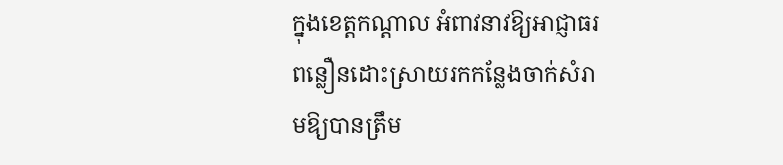ក្នុងខេត្តកណ្តាល អំពាវនាវឱ្យអាជ្ញាធរពន្លឿនដោះស្រាយរកកន្លែងចាក់សំរាមឱ្យបានត្រឹម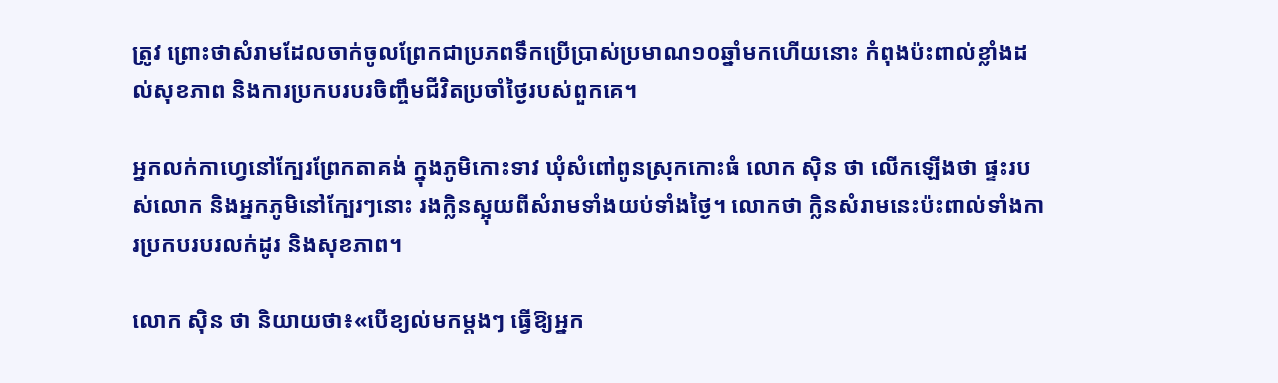ត្រូវ ព្រោះថាសំរាមដែលចាក់ចូលព្រែកជាប្រភពទឹកប្រើប្រាស់ប្រមាណ១០ឆ្នាំមកហើយនោះ កំពុងប៉ះពាល់ខ្លាំងដល់សុខភាព និងការប្រកបរបរចិញ្ចឹមជីវិតប្រចាំថ្ងៃរបស់ពួកគេ។

អ្នកលក់កាហ្វេនៅក្បែរព្រែកតាគង់ ក្នុងភូមិកោះទាវ ឃុំសំពៅពូនស្រុកកោះធំ លោក ស៊ិន ថា លើកឡើងថា ផ្ទះរបស់លោក និងអ្នកភូមិនៅក្បែរៗនោះ រងក្លិនស្អុយពីសំរាមទាំងយប់ទាំងថ្ងៃ។ លោកថា ក្លិនសំរាមនេះប៉ះពាល់ទាំងការប្រកបរបរលក់ដូរ និងសុខភាព។

លោក ស៊ិន ថា និយាយថា៖«បើខ្យល់មកម្តងៗ ធ្វើឱ្យអ្នក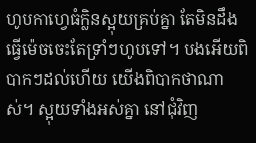ហូបកាហ្វេធំក្លិនស្អុយគ្រប់គ្នា តែមិនដឹងធ្វើម៉េចចេះតែទ្រាំៗហូបទៅ។ បងអើយពិបាកៗដល់ហើយ យើងពិបាកថាណាស់។ ស្អុយទាំងអស់គ្នា នៅជុំវិញ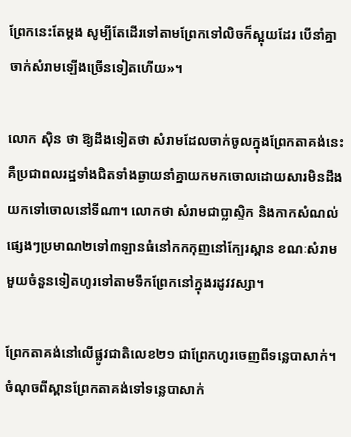ព្រែកនេះតែម្តង សូម្បីតែដើរទៅតាមព្រែកទៅលិចក៏ស្អុយដែរ បើនាំគ្នាចាក់សំរាមឡើងច្រើនទៀតហើយ»។

លោក ស៊ិន ថា ឱ្យដឹងទៀតថា សំរាមដែលចាក់ចូលក្នុងព្រែកតាគង់នេះគឺប្រជាពលរដ្ឋទាំងជិតទាំងឆ្ងាយនាំគ្នាយកមកចោលដោយសារមិនដឹងយកទៅចោលនៅទីណា។ លោកថា សំរាមជាប្លាស្ទិក និងកាកសំណល់ផ្សេងៗប្រមាណ២ទៅ៣ឡានធំនៅកកកុញនៅក្បែរស្ពាន ខណៈសំរាមមួយចំនួនទៀតហូរទៅតាមទឹកព្រែកនៅក្នុងរដូវវស្សា។

ព្រែកតាគង់នៅលើផ្លូវជាតិលេខ២១ ជាព្រែកហូរចេញពីទន្លេបាសាក់។ ចំណុចពីស្ពានព្រែកតាគង់ទៅទន្លេបាសាក់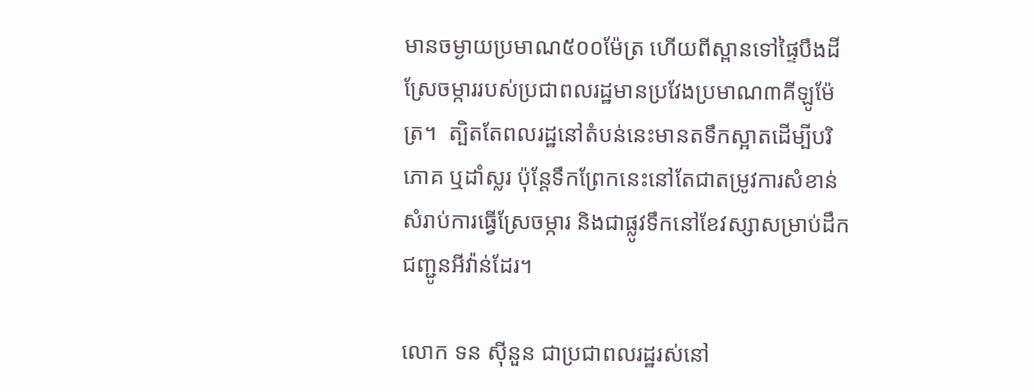មានចម្ងាយប្រមាណ៥០០ម៉ែត្រ ហើយពីស្ពានទៅផ្ទៃបឹងដីស្រែចម្ការរបស់ប្រជាពលរដ្ឋមានប្រវែងប្រមាណ៣គីឡូម៉ែត្រ។  ត្បិតតែពលរដ្ឋនៅតំបន់នេះមានតទឹកស្អាតដើម្បីបរិភោគ ឬដាំស្លរ ប៉ុន្តែទឹកព្រែកនេះនៅតែជាតម្រូវការសំខាន់សំរាប់ការធ្វើស្រែចម្ការ និងជាផ្លូវទឹកនៅខែវស្សាសម្រាប់ដឹកជញ្ជូនអីវ៉ាន់ដែរ។

លោក ទន ស៊ីនួន ជាប្រជាពលរដ្ឋរស់នៅ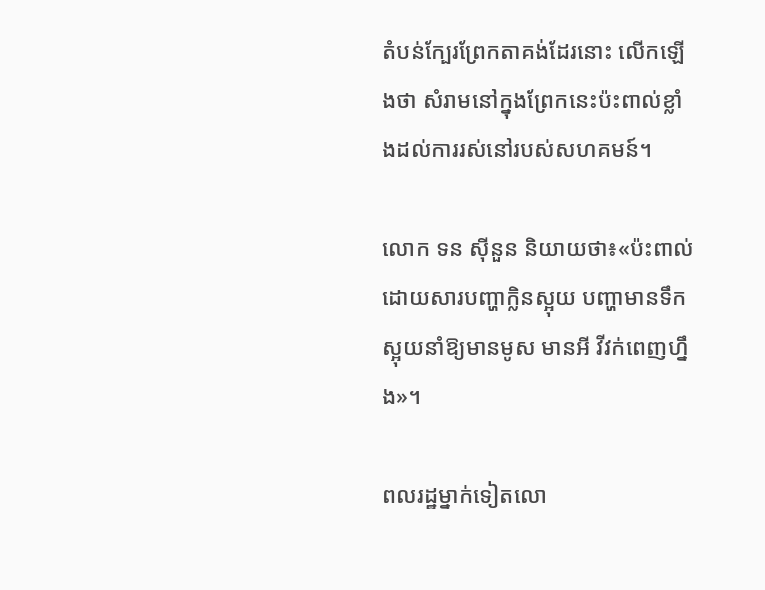តំបន់ក្បែរព្រែកតាគង់ដែរនោះ លើកឡើងថា សំរាមនៅក្នុងព្រែកនេះប៉ះពាល់ខ្លាំងដល់ការរស់នៅរបស់សហគមន៍។

លោក ទន ស៊ីនួន និយាយថា៖«ប៉ះពាល់ដោយសារបញ្ហាក្លិនស្អុយ បញ្ហាមានទឹកស្អុយនាំឱ្យមានមូស មានអី វីវក់ពេញហ្នឹង»។

ពលរដ្ឋម្នាក់ទៀតលោ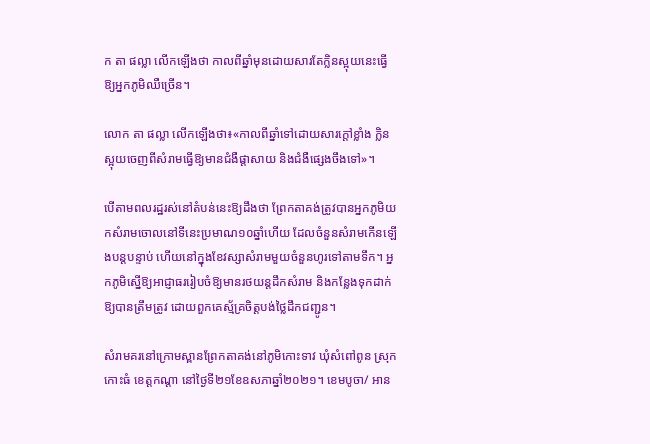ក តា ផល្លា លើកឡើងថា កាលពីឆ្នាំមុនដោយសារតែក្លិនស្អុយនេះធ្វើឱ្យអ្នកភូមិឈឺច្រើន។

លោក តា ផល្លា លើកឡើងថា៖«កាលពីឆ្នាំទៅដោយសារក្តៅខ្លាំង ក្លិនស្អុយចេញពីសំរាមធ្វើឱ្យមានជំងឺផ្តាសាយ និងជំងឺផ្សេងចឹងទៅ»។

បើតាមពលរដ្ឋរស់នៅតំបន់នេះឱ្យដឹងថា ព្រែកតាគង់ត្រូវបានអ្នកភូមិយកសំរាមចោលនៅទីនេះប្រមាណ១០ឆ្នាំហើយ ដែលចំនួនសំរាមកើនឡើងបន្តបន្ទាប់ ហើយនៅក្នុងខែវស្សាសំរាមមួយចំនួនហូរទៅតាមទឹក។ អ្នកភូមិស្នើឱ្យអាជ្ញាធររៀបចំឱ្យមានរថយន្តដឹកសំរាម និងកន្លែងទុកដាក់ឱ្យបានត្រឹមត្រូវ ដោយពួកគេស្ម័គ្រចិត្តបង់ថ្លៃដឹកជញ្ជូន។

សំរាមគរនៅក្រោមស្ពានព្រែកតាគង់នៅភូមិកោះទាវ ឃុំសំពៅពូន ស្រុកកោះធំ ខេត្តកណ្តា នៅថ្ងៃទី២១ខែឧសភាឆ្នាំ២០២១។ ខេមបូចា/ អាន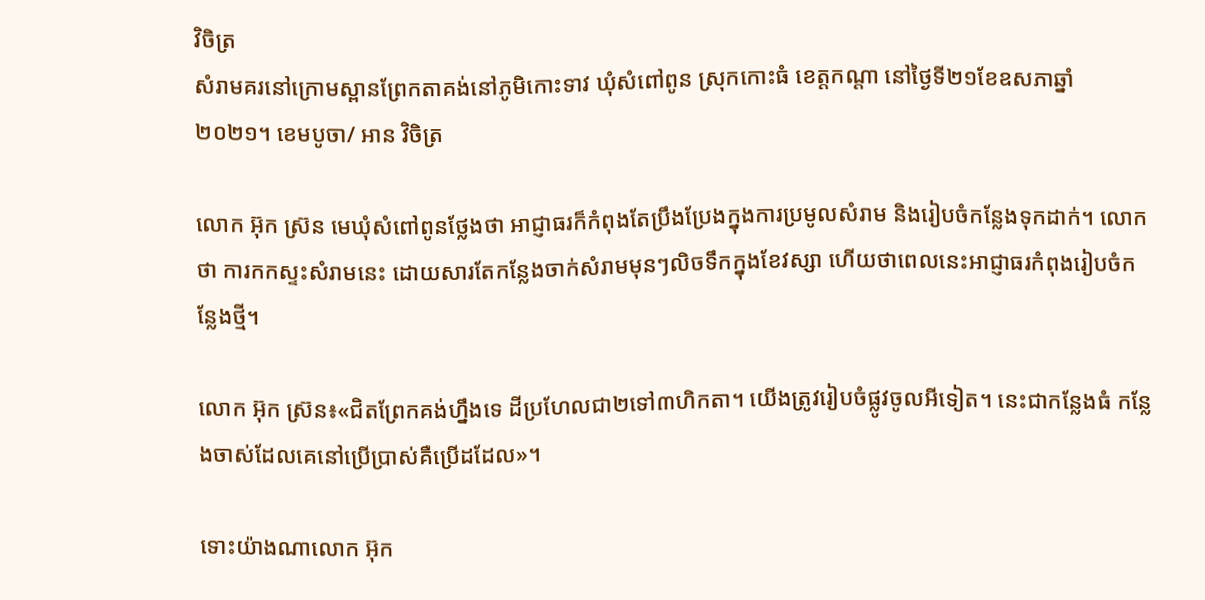វិចិត្រ
សំរាមគរនៅក្រោមស្ពានព្រែកតាគង់នៅភូមិកោះទាវ ឃុំសំពៅពូន ស្រុកកោះធំ ខេត្តកណ្តា នៅថ្ងៃទី២១ខែឧសភាឆ្នាំ២០២១។ ខេមបូចា/ អាន វិចិត្រ

លោក អ៊ុក ស្រ៊ន មេឃុំសំពៅពូនថ្លែងថា អាជ្ញាធរក៏កំពុងតែប្រឹងប្រែងក្នុងការប្រមូលសំរាម និងរៀបចំកន្លែងទុកដាក់។ លោកថា ការកកស្ទះសំរាមនេះ ដោយសារតែកន្លែងចាក់សំរាមមុនៗលិចទឹកក្នុងខែវស្សា ហើយថាពេលនេះអាជ្ញាធរកំពុងរៀបចំកន្លែងថ្មី។

លោក អ៊ុក ស្រ៊ន៖«ជិតព្រែកគង់ហ្នឹងទេ ដីប្រហែលជា២ទៅ៣ហិកតា។ យើងត្រូវរៀបចំផ្លូវចូលអីទៀត។ នេះជាកន្លែងធំ កន្លែងចាស់ដែលគេនៅប្រើប្រាស់គឺប្រើដដែល»។

ទោះយ៉ាងណាលោក អ៊ុក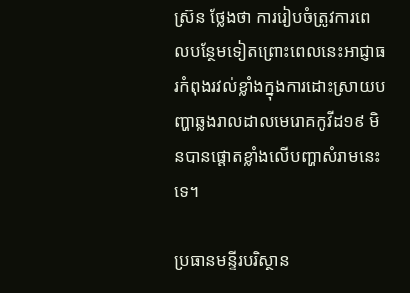ស្រ៊ន ថ្លែងថា ការរៀបចំត្រូវការពេលបន្ថែមទៀតព្រោះពេលនេះអាជ្ញាធរកំពុងរវល់ខ្លាំងក្នុងការដោះស្រាយបញ្ហាឆ្លងរាលដាលមេរោគកូវីដ១៩ មិនបានផ្តោតខ្លាំងលើបញ្ហាសំរាមនេះទេ។

ប្រធានមន្ទីរបរិស្ថាន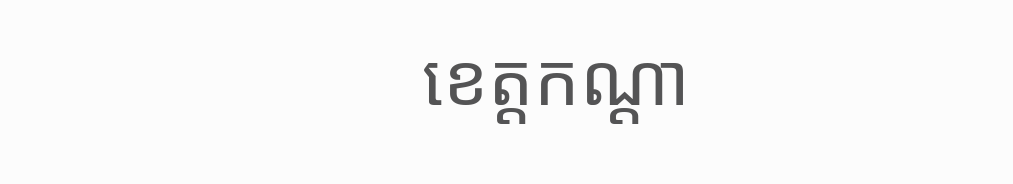ខេត្តកណ្តា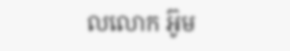លលោក អ៊ូម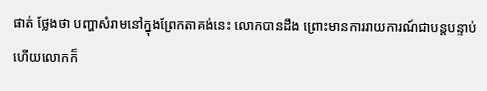ផាត់ ថ្លែងថា បញ្ហាសំរាមនៅក្នុងព្រែកតាគង់នេះ លោកបានដឹង ព្រោះមានការរាយការណ៍ជាបន្តបន្ទាប់ ហើយលោកក៏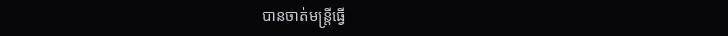បានចាត់មន្ត្រីធ្វើ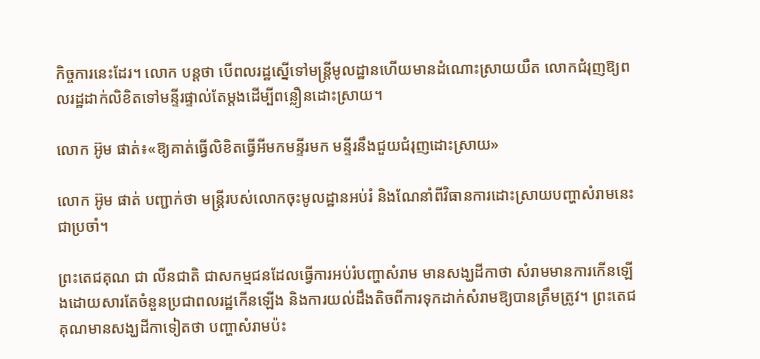កិច្ចការនេះដែរ។ លោក បន្តថា បើពលរដ្ឋស្នើទៅមន្ត្រីមូលដ្ឋានហើយមានដំណោះស្រាយយឺត លោកជំរុញឱ្យពលរដ្ឋដាក់លិខិតទៅមន្ទីរផ្ទាល់តែម្តងដើម្បីពន្លឿនដោះស្រាយ។

លោក អ៊ូម ផាត់៖«ឱ្យគាត់ធ្វើលិខិតធ្វើអីមកមន្ទីរមក មន្ទីរនឹងជួយជំរុញដោះស្រាយ»

លោក អ៊ូម ផាត់ បញ្ជាក់ថា មន្ត្រីរបស់លោកចុះមូលដ្ឋានអប់រំ និងណែនាំពីវិធានការដោះស្រាយបញ្ហាសំរាមនេះជាប្រចាំ។

ព្រះតេជគុណ ជា លីនជាតិ ជាសកម្មជនដែលធ្វើការអប់រំបញ្ហាសំរាម មានសង្ឃដីកាថា សំរាមមានការកើនឡើងដោយសារតែចំនួនប្រជាពលរដ្ឋកើនឡើង និងការយល់ដឹងតិចពីការទុកដាក់សំរាមឱ្យបានត្រឹមត្រូវ។ ព្រះតេជគុណមានសង្ឃដីកាទៀតថា បញ្ហាសំរាមប៉ះ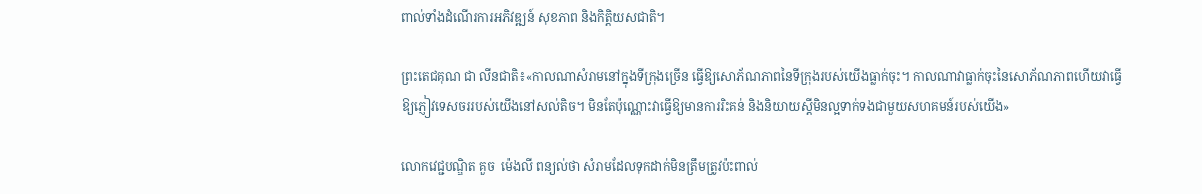ពាល់ទាំងដំណើរការអភិវឌ្ឍន៍ សុខភាព និងកិត្តិយសជាតិ។

ព្រះតេជគុណ ជា លីនជាតិ៖«កាលណាសំរាមនៅក្នុងទីក្រុងច្រើន ធ្វើឱ្យសោភ័ណភាពនៃទីក្រុងរបស់យើងធ្លាក់ចុះ។ កាលណាវាធ្លាក់ចុះនៃសោភ័ណភាពហើយវាធ្វើឱ្យភ្ញៀវទេសចររបស់យើងនៅសល់តិច។ មិនតែប៉ុណ្ណោះវាធ្វើឱ្យមានការរិះគន់ និងនិយាយស្តីមិនល្អទាក់ទងជាមួយសហគមន៍របស់យើង»

លោកវេជ្ជបណ្ឌិត គួច  ម៉េងលី ពន្យល់ថា សំរាមដែលទុកដាក់មិនត្រឹមត្រូវប៉ះពាល់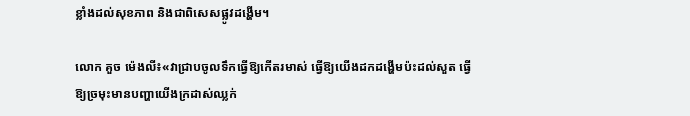ខ្លាំងដល់សុខភាព និងជាពិសេសផ្លូវដង្ហើម។

លោក គួច ម៉េងលី៖«វាជ្រាបចូលទឹកធ្វើឱ្យកើតរមាស់ ធ្វើឱ្យយើងដកដង្ហើមប៉ះដល់សួត ធ្វើឱ្យច្រមុះមានបញ្ហាយើងក្រដាស់ឈ្លក់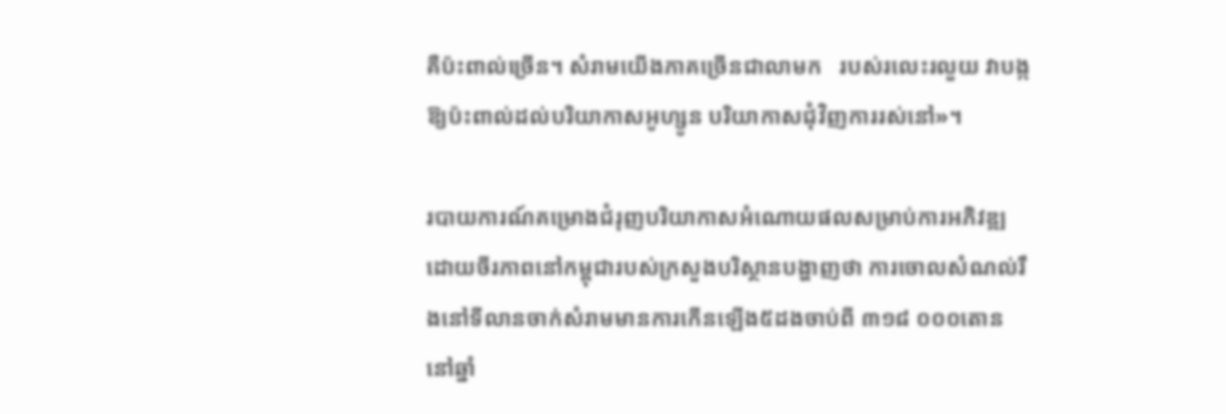គឺប៉ះពាល់ច្រើន។ សំរាមយើងភាគច្រើនជាលាមក   របស់រលេះរលួយ វាបង្កឱ្យប៉ះពាល់ដល់បរិយាកាសអូហ្សូន បរិយាកាសជុំវិញការរស់នៅ»។

របាយការណ៍គម្រោងជំរុញបរិយាកាសអំណោយផលសម្រាប់ការអភិវឌ្ឍដោយចីរភាពនៅកម្ពុជារបស់ក្រសួងបរិស្ថានបង្ហាញថា ការចោលសំណល់រឹងនៅទីលានចាក់សំរាមមានការកើនឡើង៥ដងចាប់ពី ៣១៨ ០០០តោន នៅឆ្នាំ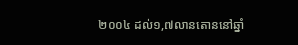២០០៤ ដល់១,៧លានតោននៅឆ្នាំ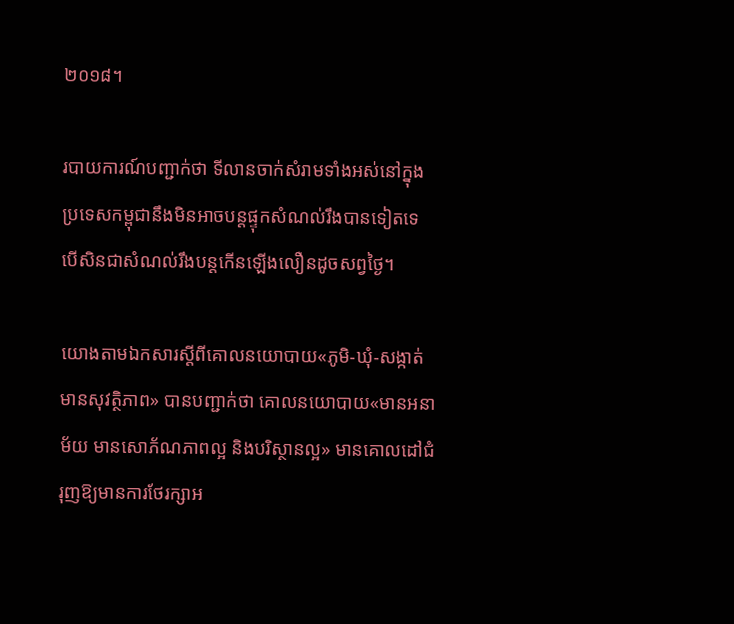២០១៨។

របាយការណ៍បញ្ជាក់ថា ទីលានចាក់សំរាមទាំងអស់នៅក្នុងប្រទេសកម្ពុជានឹងមិនអាចបន្តផ្ទុកសំណល់រឹងបានទៀតទេ បើសិនជាសំណល់រឹងបន្តកើនឡើងលឿនដូចសព្វថ្ងៃ។

យោងតាមឯកសារស្តីពីគោលនយោបាយ«ភូមិ-ឃុំ-សង្កាត់មានសុវត្ថិភាព» បានបញ្ជាក់ថា គោលនយោបាយ«មានអនាម័យ មានសោភ័ណភាពល្អ និងបរិស្ថានល្អ» មានគោលដៅជំរុញឱ្យមានការថែរក្សាអ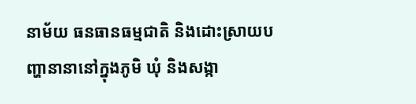នាម័យ ធនធានធម្មជាតិ និងដោះស្រាយបញ្ហានានានៅក្នុងភូមិ ឃុំ និងសង្កា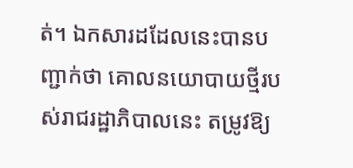ត់។ ឯកសារដដែលនេះបានបញ្ជាក់ថា គោលនយោបាយថ្មីរបស់រាជរដ្ឋាភិបាលនេះ តម្រូវឱ្យ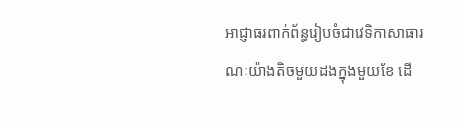អាជ្ញាធរពាក់ព័ន្ធរៀបចំជាវេទិកាសាធារណៈយ៉ាងតិចមួយដងក្នុងមួយខែ ដើ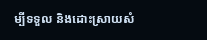ម្បីទទួល និងដោះស្រាយសំ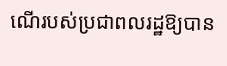ណើរបស់ប្រជាពលរដ្ឋឱ្យបាន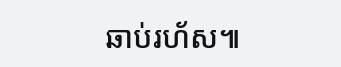ឆាប់រហ័ស៕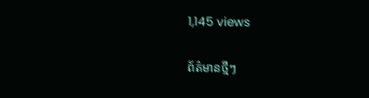1,145 views

ព័ត៌មានថ្មីៗ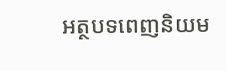អត្ថបទពេញនិយម